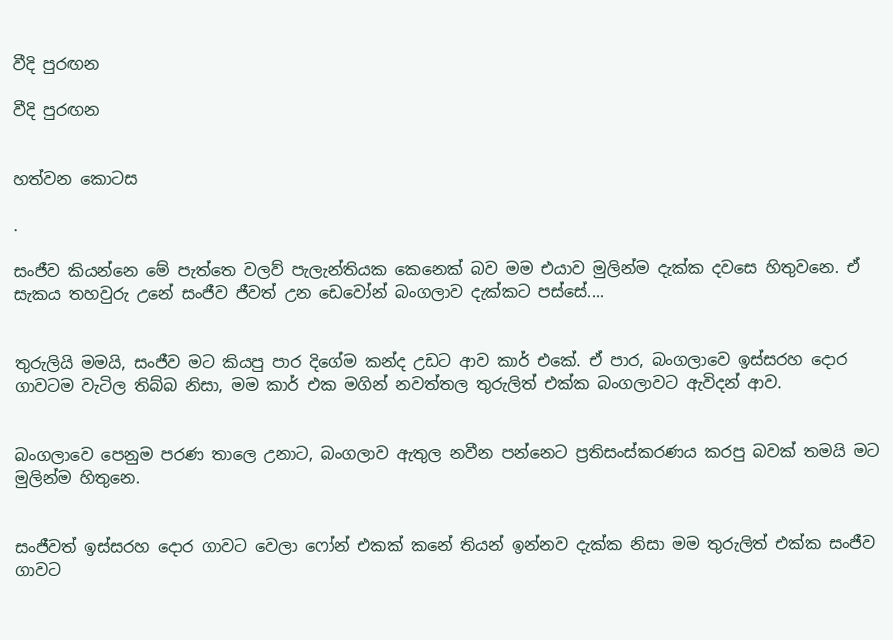වීදි පුරඟන

වීදි පුරඟන


හත්වන කොටස

.

සංජීව කියන්නෙ මේ පැත්තෙ වලව් පැලැන්තියක කෙනෙක් බව මම එයාව මුලින්ම දැක්ක දවසෙ හිතුවනෙ. ඒ සැකය තහවුරු උනේ සංජීව ජීවත් උන ඩෙවෝන් බංගලාව දැක්කට පස්සේ....


තුරුලියි මමයි, සංජීව මට කියපු පාර දිගේම කන්ද උඩට ආව කාර් එකේ. ඒ පාර, බංගලාවෙ ඉස්සරහ දොර ගාවටම වැටිල තිබ්බ නිසා, මම කාර් එක මගින් නවත්තල තුරුලිත් එක්ක බංගලාවට ඇවිදන් ආව.


බංගලාවෙ පෙනුම පරණ තාලෙ උනාට, බංගලාව ඇතුල නවීන පන්නෙට ප්‍රතිසංස්කරණය කරපු බවක් තමයි මට මුලින්ම හිතුනෙ.


සංජීවත් ඉස්සරහ දොර ගාවට වෙලා ෆෝන් එකක් කනේ තියන් ඉන්නව දැක්ක නිසා මම තුරුලිත් එක්ක සංජීව ගාවට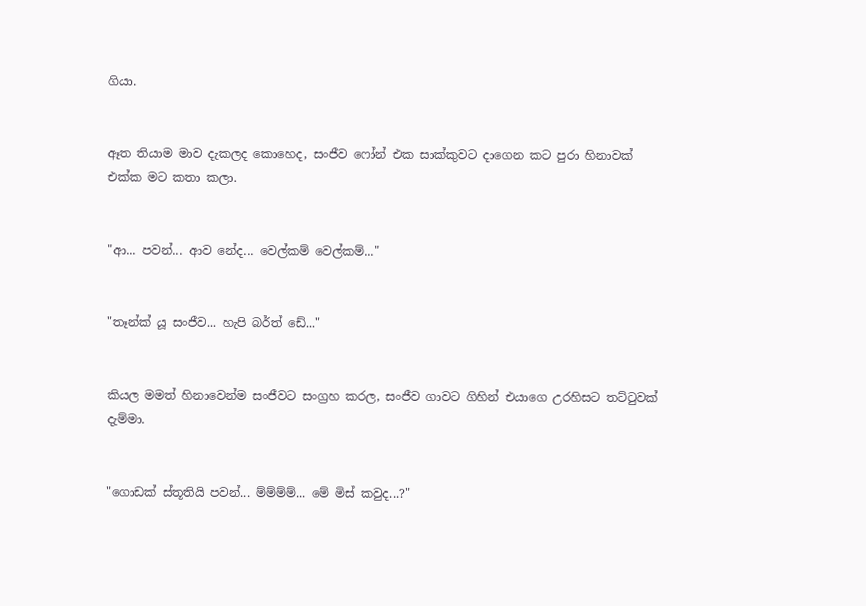ගියා.


ඈත තියාම මාව දැකලද කොහෙද, සංජීව ෆෝන් එක සාක්කුවට දාගෙන කට පුරා හිනාවක් එක්ක මට කතා කලා.


"ආ... පවන්... ආව නේද... වෙල්කම් වෙල්කම්..."


"තෑන්ක් යූ සංජීව... හැපි බර්ත් ඩේ..."


කියල මමත් හිනාවෙන්ම සංජීවට සංග්‍රහ කරල, සංජීව ගාවට ගිහින් එයාගෙ උරහිසට තට්ටුවක් දැම්මා.


"ගොඩක් ස්තූතියි පවන්... ම්ම්ම්ම්... මේ මිස් කවුද...?"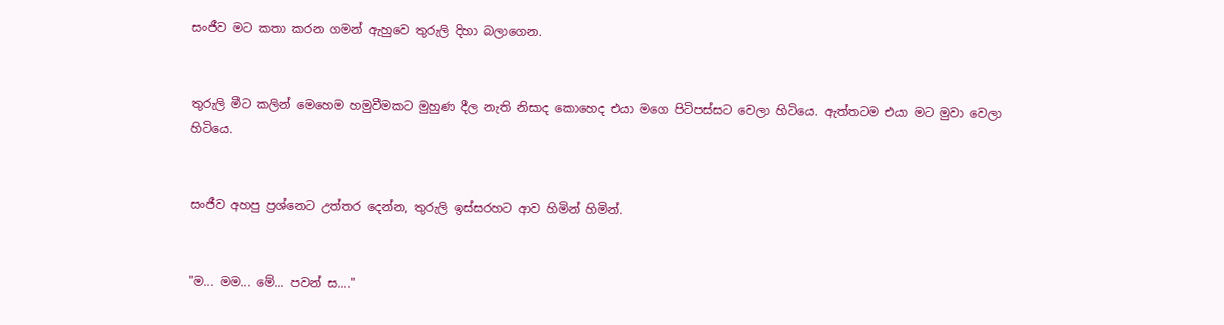සංජීව මට කතා කරන ගමන් ඇහුවෙ තුරුලි දිහා බලාගෙන.


තුරුලි මීට කලින් මෙහෙම හමුවීමකට මුහුණ දීල නැති නිසාද කොහෙද එයා මගෙ පිටිපස්සට වෙලා හිටියෙ. ඇත්තටම එයා මට මුවා වෙලා හිටියෙ.


සංජීව අහපු ප්‍රශ්නෙට උත්තර දෙන්න, තුරුලි ඉස්සරහට ආව හිමින් හිමින්.


"ම... මම... මේ... පවන් ස...."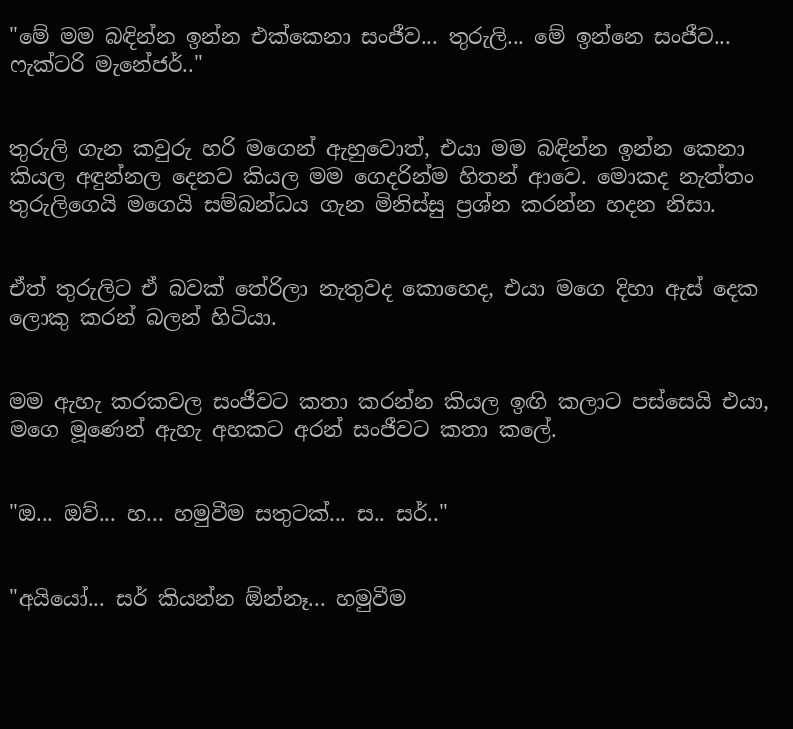"මේ මම බඳින්න ඉන්න එක්කෙනා සංජීව... තුරුලි... මේ ඉන්නෙ සංජීව... ෆැක්ටරි මැනේජර්.."


තුරුලි ගැන කවුරු හරි මගෙන් ඇහුවොත්, එයා මම බඳින්න ඉන්න කෙනා කියල අඳුන්නල දෙනව කියල මම ගෙදරින්ම හිතන් ආවෙ. මොකද නැත්තං තුරුලිගෙයි මගෙයි සම්බන්ධය ගැන මිනිස්සු ප්‍රශ්න කරන්න හදන නිසා.


ඒත් තුරුලිට ඒ බවක් තේරිලා නැතුවද කොහෙද, එයා මගෙ දිහා ඇස් දෙක ලොකු කරන් බලන් හිටියා.


මම ඇහැ කරකවල සංජීවට කතා කරන්න කියල ඉඟි කලාට පස්සෙයි එයා, මගෙ මූණෙන් ඇහැ අහකට අරන් සංජීවට කතා කලේ.


"ඔ... ඔව්... හ... හමුවීම සතුටක්... ස.. සර්.."


"අයියෝ... සර් කියන්න ඕන්නෑ... හමුවීම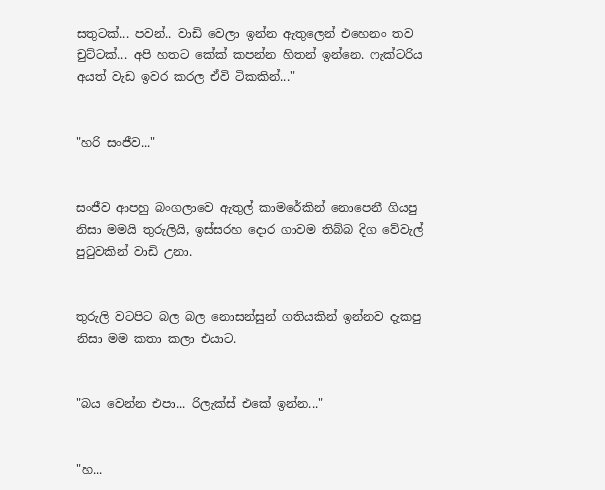සතුටක්... පවන්.. වාඩි වෙලා ඉන්න ඇතුලෙන් එහෙනං තව චුට්ටක්... අපි හතට කේක් කපන්න හිතන් ඉන්නෙ. ෆැක්ටරිය අයත් වැඩ ඉවර කරල ඒවි ටිකකින්..."


"හරි සංජීව..."


සංජීව ආපහු බංගලාවෙ ඇතුල් කාමරේකින් නොපෙනී ගියපු නිසා මමයි තුරුලියි, ඉස්සරහ දොර ගාවම තිබ්බ දිග වේවැල් පුටුවකින් වාඩි උනා.


තුරුලි වටපිට බල බල නොසන්සුන් ගතියකින් ඉන්නව දැකපු නිසා මම කතා කලා එයාට.


"බය වෙන්න එපා... රිලැක්ස් එකේ ඉන්න..."


"හ...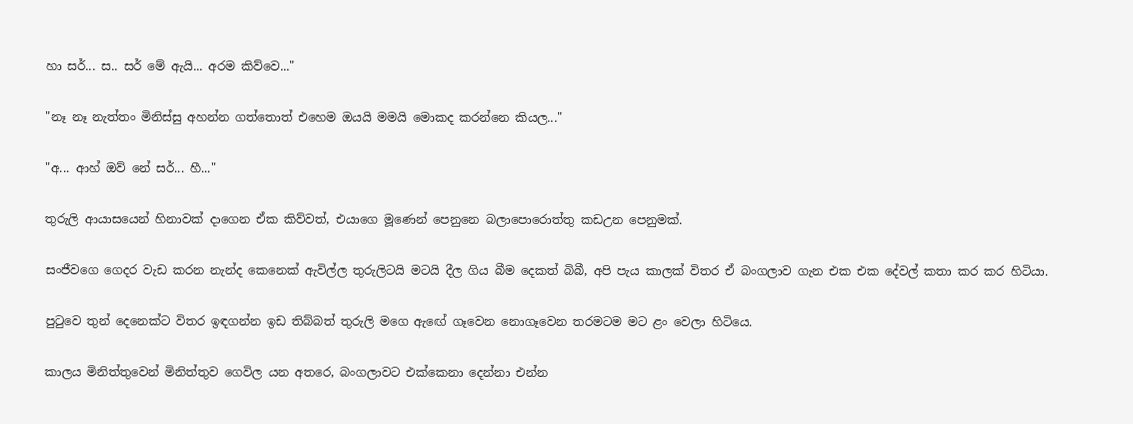හා සර්... ස.. සර් මේ ඇයි... අරම කිව්වෙ..."


"නෑ නෑ නැත්තං මිනිස්සු අහන්න ගත්තොත් එහෙම ඔයයි මමයි මොකද කරන්නෙ කියල..."


"අ... ආහ් ඔව් නේ සර්... හී..."


තුරුලි ආයාසයෙන් හිනාවක් දාගෙන ඒක කිව්වත්, එයාගෙ මූණෙන් පෙනුනෙ බලාපොරොත්තු කඩඋන පෙනුමක්.


සංජීවගෙ ගෙදර වැඩ කරන නැන්ද කෙනෙක් ඇවිල්ල තුරුලිටයි මටයි දීල ගිය බීම දෙකත් බිබී, අපි පැය කාලක් විතර ඒ බංගලාව ගැන එක එක දේවල් කතා කර කර හිටියා.


පුටුවෙ තුන් දෙනෙක්ට විතර ඉඳගන්න ඉඩ තිබ්බත් තුරුලි මගෙ ඇඟේ ගෑවෙන නොගෑවෙන තරමටම මට ළං වෙලා හිටියෙ.


කාලය මිනිත්තුවෙන් මිනිත්තුව ගෙවිල යන අතරෙ, බංගලාවට එක්කෙනා දෙන්නා එන්න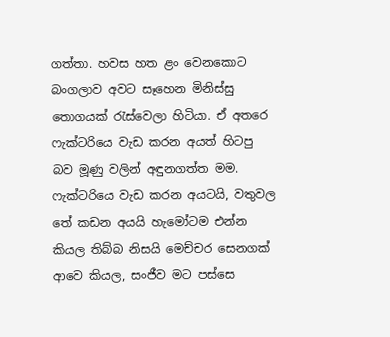ගත්තා. හවස හත ළං වෙනකොට බංගලාව අවට සෑහෙන මිනිස්සු තොගයක් රැස්වෙලා හිටියා. ඒ අතරෙ ෆැක්ටරියෙ වැඩ කරන අයත් හිටපු බව මූණු වලින් අඳුනගත්ත මම. ෆැක්ටරියෙ වැඩ කරන අයටයි, වතුවල තේ කඩන අයයි හැමෝටම එන්න කියල තිබ්බ නිසයි මෙච්චර සෙනගක් ආවෙ කියල, සංජීව මට පස්සෙ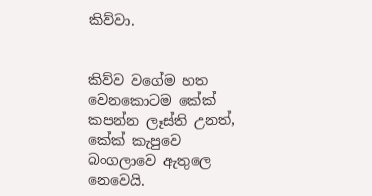කිව්වා.


කිව්ව වගේම හත වෙනකොටම කේක් කපන්න ලෑස්ති උනත්, කේක් කැපුවෙ බංගලාවෙ ඇතුලෙ නෙවෙයි.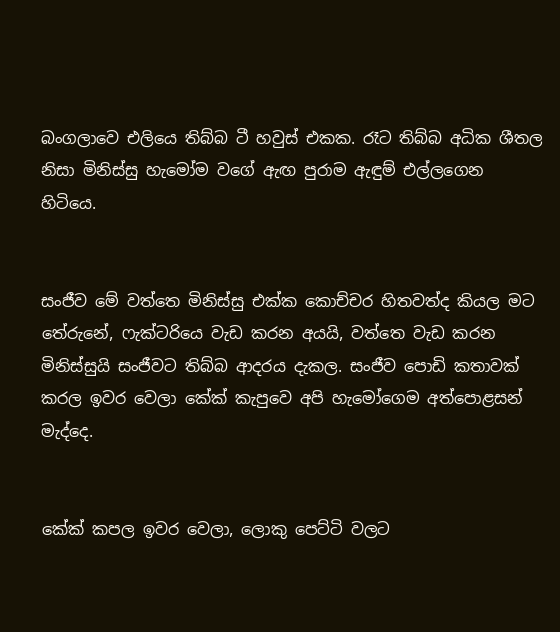බංගලාවෙ එලියෙ තිබ්බ ටී හවුස් එකක. රෑට තිබ්බ අධික ශීතල නිසා මිනිස්සු හැමෝම වගේ ඇඟ පුරාම ඇඳුම් එල්ලගෙන හිටියෙ.


සංජීව මේ වත්තෙ මිනිස්සු එක්ක කොච්චර හිතවත්ද කියල මට තේරුනේ, ෆැක්ටරියෙ වැඩ කරන අයයි, වත්තෙ වැඩ කරන මිනිස්සුයි සංජීවට තිබ්බ ආදරය දැකල. සංජීව පොඩි කතාවක් කරල ඉවර වෙලා කේක් කැපුවෙ අපි හැමෝගෙම අත්පොළසන් මැද්දෙ.


කේක් කපල ඉවර වෙලා, ලොකු පෙට්ටි වලට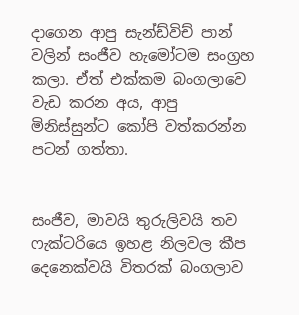දාගෙන ආපු සැන්ඩ්විච් පාන් වලින් සංජීව හැමෝටම සංග්‍රහ කලා. ඒත් එක්කම බංගලාවෙ වැඩ කරන අය, ආපු මිනිස්සුන්ට කෝපි වත්කරන්න පටන් ගත්තා.


සංජීව, මාවයි තුරුලිවයි තව ෆැක්ටරියෙ ඉහළ නිලවල කීප දෙනෙක්වයි විතරක් බංගලාව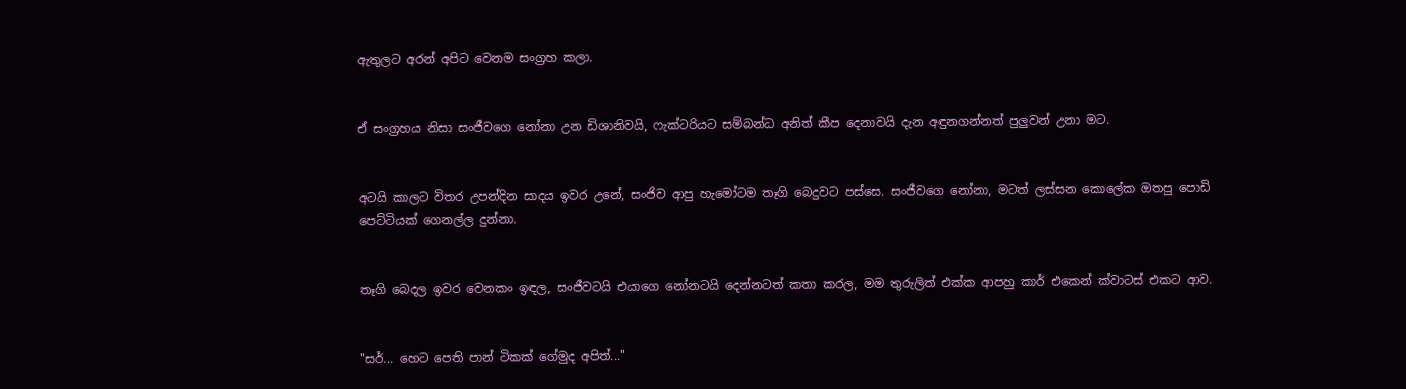ඇතුලට අරන් අපිට වෙනම සංග්‍රහ කලා.


ඒ සංග්‍රහය නිසා සංජීවගෙ නෝනා උන ඩිශානිවයි, ෆැක්ටරියට සම්බන්ධ අනිත් කීප දෙනාවයි දැන අඳුනගන්නත් පුලුවන් උනා මට.


අටයි කාලට විතර උපන්දින සාදය ඉවර උනේ, සංජිව ආපු හැමෝටම තෑගි බෙදුවට පස්සෙ. සංජීවගෙ නෝනා, මටත් ලස්සන කොලේක ඔතපු පොඩි පෙට්ටියක් ගෙනල්ල දුන්නා.


තෑගි බෙදල ඉවර වෙනකං ඉඳල, සංජීවටයි එයාගෙ නෝනටයි දෙන්නටත් කතා කරල, මම තුරුලිත් එක්ක ආපහු කාර් එකෙන් ක්වාටස් එකට ආව.


"සර්... හෙට පෙති පාන් ටිකක් ගේමුද අපිත්..."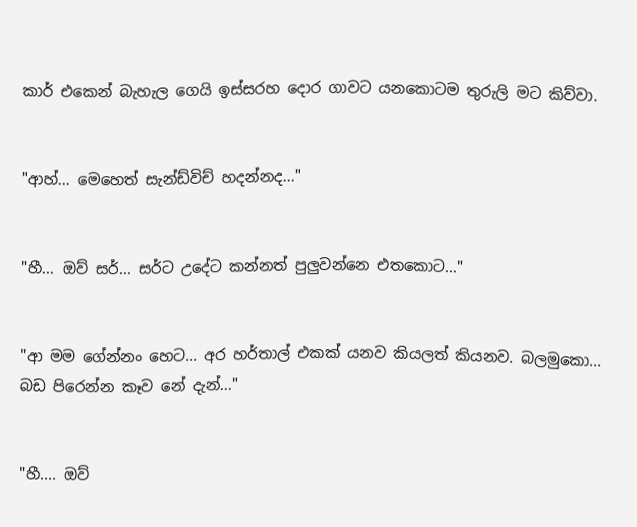කාර් එකෙන් බැහැල ගෙයි ඉස්සරහ දොර ගාවට යනකොටම තුරුලි මට කිව්වා.


"ආහ්... මෙහෙත් සැන්ඩ්විච් හදන්නද..."


"හී... ඔව් සර්... සර්ට උදේට කන්නත් පුලුවන්නෙ එතකොට..."


"ආ මම ගේන්නං හෙට... අර හර්තාල් එකක් යනව කියලත් කියනව. බලමුකො... බඩ පිරෙන්න කෑව නේ දැන්..."


"හී.... ඔව්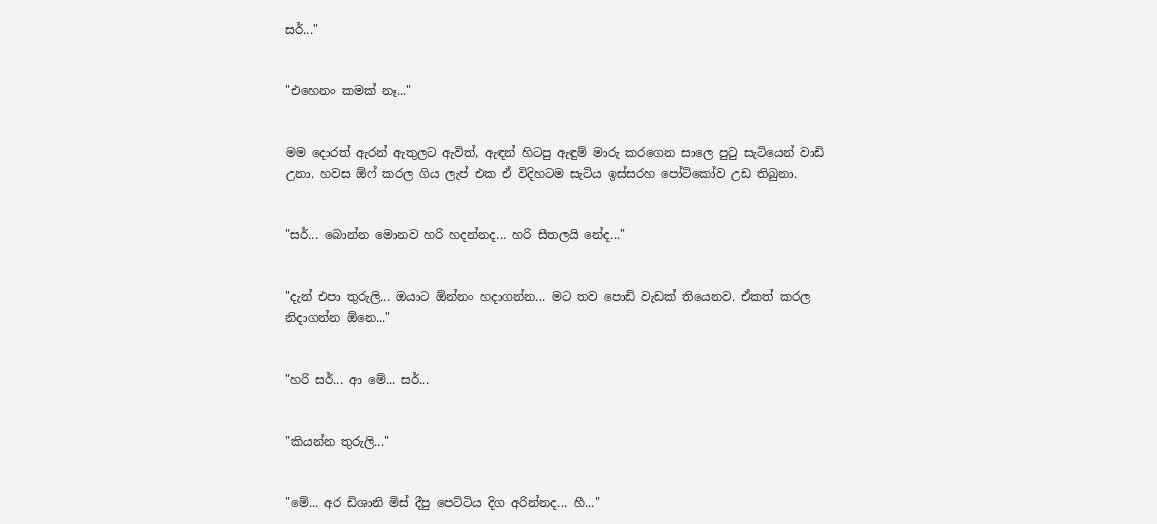සර්..."


"එහෙනං කමක් නෑ..."


මම දොරත් ඇරන් ඇතුලට ඇවිත්, ඇඳන් හිටපු ඇඳුම් මාරු කරගෙන සාලෙ පුටු සැටියෙන් වාඩි උනා. හවස ඕෆ් කරල ගිය ලැප් එක ඒ විදිහටම සැටිය ඉස්සරහ පෝටිකෝව උඩ තිබුනා.


"සර්... බොන්න මොනව හරි හදන්නද... හරි සීතලයි නේද..."


"දැන් එපා තුරුලි... ඔයාට ඕන්නං හදාගන්න... මට තව පොඩි වැඩක් තියෙනව. ඒකත් කරල නිදාගන්න ඕනෙ..."


"හරි සර්... ආ මේ... සර්...


"කියන්න තුරුලි..."


"මේ... අර ඩිශානි මිස් දීපු පෙට්ටිය දිග අරින්නද... හී..."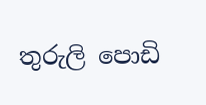තුරුලි පොඩි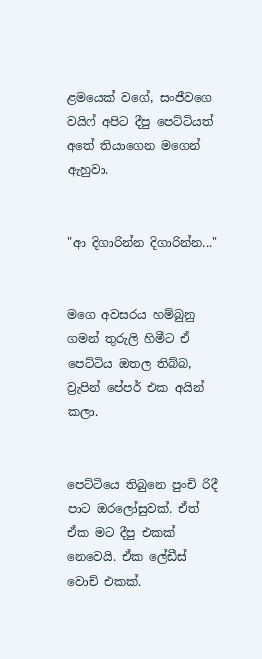ළමයෙක් වගේ, සංජීවගෙ වයිෆ් අපිට දීපු පෙට්ටියත් අතේ තියාගෙන මගෙන් ඇහුවා.


"ආ දිගාරින්න දිගාරින්න..."


මගෙ අවසරය හම්බුනු ගමන් තුරුලි හිමීට ඒ පෙට්ටිය ඔතල තිබ්බ, ව්‍රැපින් පේපර් එක අයින් කලා.


පෙට්ටියෙ තිබුනෙ පුංචි රිදී පාට ඔරලෝසුවක්. ඒත් ඒක මට දීපු එකක් නෙවෙයි. ඒක ලේඩීස් වොච් එකක්.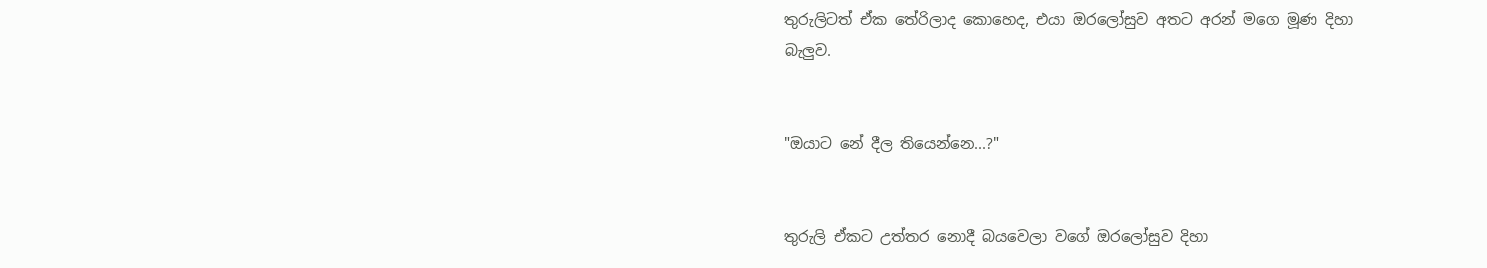තුරුලිටත් ඒක තේරිලාද කොහෙද, එයා ඔරලෝසුව අතට අරන් මගෙ මූණ දිහා බැලුව.


"ඔයාට නේ දීල තියෙන්නෙ...?"


තුරුලි ඒකට උත්තර නොදී බයවෙලා වගේ ඔරලෝසුව දිහා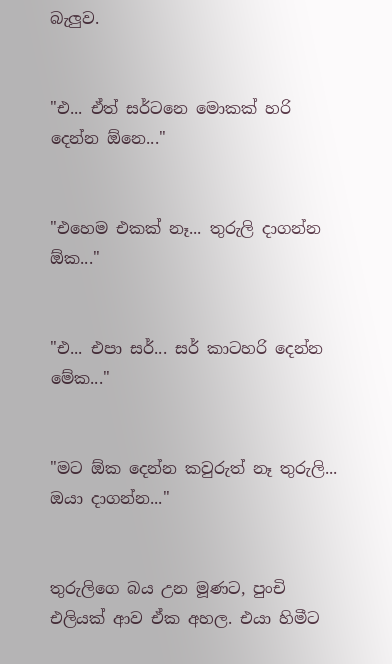බැලුව.


"එ... ඒත් සර්ටනෙ මොකක් හරි දෙන්න ඕනෙ..."


"එහෙම එකක් නෑ... තුරුලි දාගන්න ඕක..."


"එ... එපා සර්... සර් කාටහරි දෙන්න මේක..."


"මට ඕක දෙන්න කවුරුත් නෑ තුරුලි... ඔයා දාගන්න..."


තුරුලිගෙ බය උන මූණට, පුංචි එලියක් ආව ඒක අහල. එයා හිමීට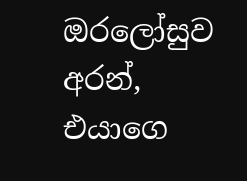ඔරලෝසුව අරන්, එයාගෙ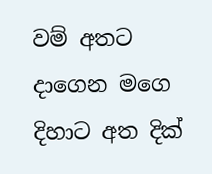වම් අතට දාගෙන මගෙ දිහාට අත දික්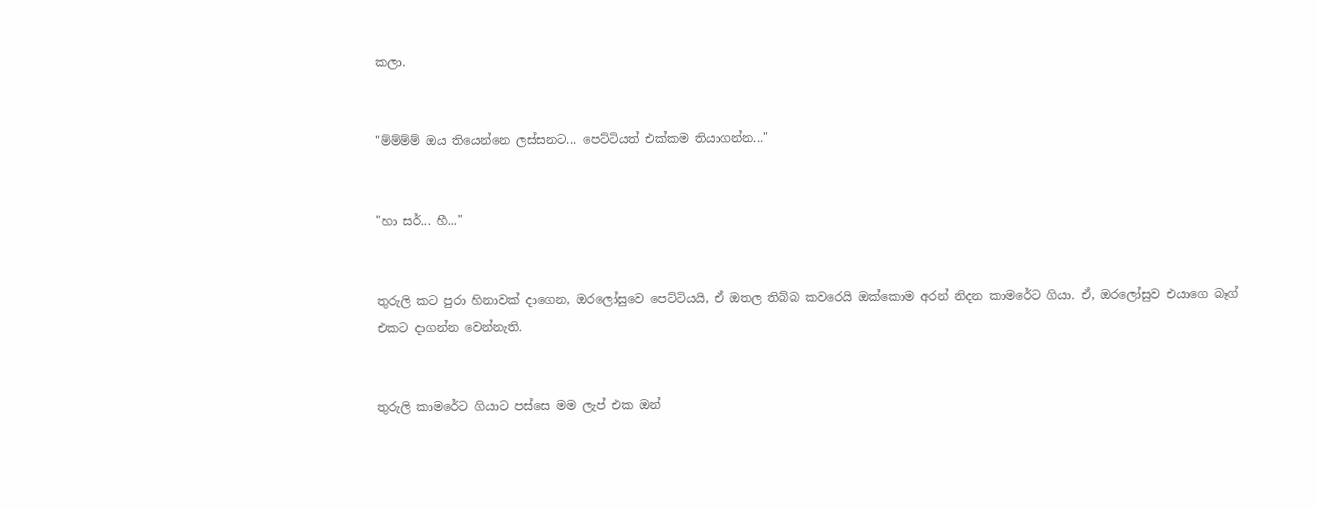කලා.


"ම්ම්ම්ම් ඔය තියෙන්නෙ ලස්සනට... පෙට්ටියත් එක්කම තියාගන්න..."


"හා සර්... හී..."


තුරුලි කට පුරා හිනාවක් දාගෙන, ඔරලෝසුවෙ පෙට්ටියයි, ඒ ඔතල තිබ්බ කවරෙයි ඔක්කොම අරන් නිදන කාමරේට ගියා. ඒ, ඔරලෝසුව එයාගෙ බෑග් එකට දාගන්න වෙන්නැති.


තුරුලි කාමරේට ගියාට පස්සෙ මම ලැප් එක ඔන්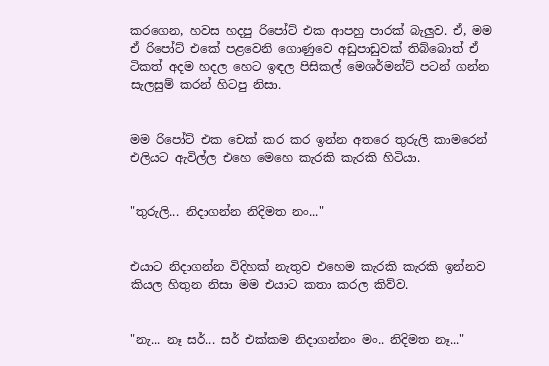කරගෙන, හවස හදපු රිපෝට් එක ආපහු පාරක් බැලුව. ඒ, මම ඒ රිපෝට් එකේ පළවෙනි ගොණුවෙ අඩුපාඩුවක් තිබ්බොත් ඒ ටිකත් අදම හදල හෙට ඉඳල පිසිකල් මෙශර්මන්ට් පටන් ගන්න සැලසුම් කරන් හිටපු නිසා.


මම රිපෝට් එක චෙක් කර කර ඉන්න අතරෙ තුරුලි කාමරෙන් එලියට ඇවිල්ල එහෙ මෙහෙ කැරකි කැරකි හිටියා.


"තුරුලි... නිදාගන්න නිදිමත නං..."


එයාට නිදාගන්න විදිහක් නැතුව එහෙම කැරකි කැරකි ඉන්නව කියල හිතුන නිසා මම එයාට කතා කරල කිව්ව.


"නැ... නෑ සර්... සර් එක්කම නිදාගන්නං මං.. නිදිමත නෑ..."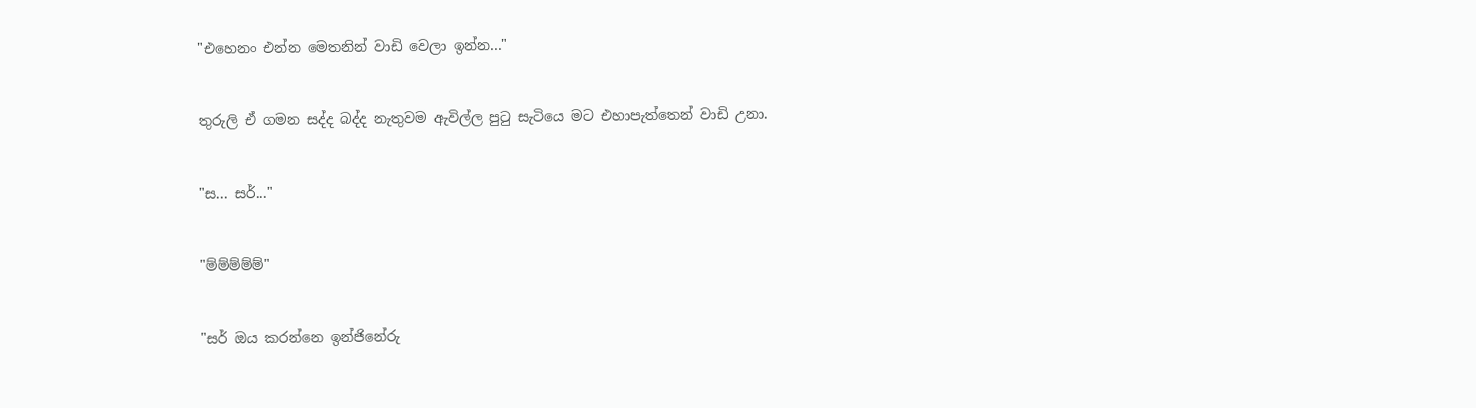"එහෙනං එන්න මෙතනින් වාඩි වෙලා ඉන්න..."


තුරුලි ඒ ගමන සද්ද බද්ද නැතුවම ඇවිල්ල පුටු සැටියෙ මට එහාපැත්තෙන් වාඩි උනා.


"ස... සර්..."


"ම්ම්ම්ම්ම්"


"සර් ඔය කරන්නෙ ඉන්ජිනේරු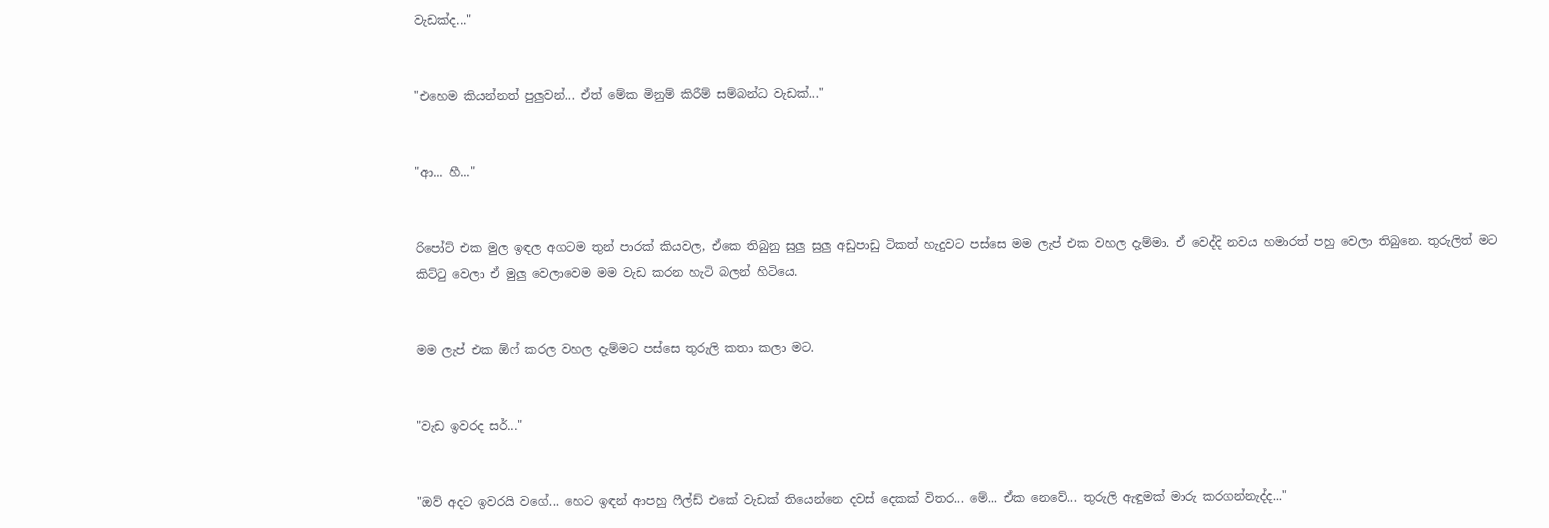වැඩක්ද..."


"එහෙම කියන්නත් පුලුවන්... ඒත් මේක මිනුම් කිරීම් සම්බන්ධ වැඩක්..."


"ආ... හී..."


රිපෝට් එක මුල ඉඳල අගටම තුන් පාරක් කියවල, ඒකෙ තිබුනු සුලු සුලු අඩුපාඩු ටිකත් හැදුවට පස්සෙ මම ලැප් එක වහල දැම්මා. ඒ වෙද්දි නවය හමාරත් පහු වෙලා තිබුනෙ. තුරුලිත් මට කිට්ටු වෙලා ඒ මුලු වෙලාවෙම මම වැඩ කරන හැටි බලන් හිටියෙ.


මම ලැප් එක ඕෆ් කරල වහල දැම්මට පස්සෙ තුරුලි කතා කලා මට.


"වැඩ ඉවරද සර්..."


"ඔව් අදට ඉවරයි වගේ... හෙට ඉඳන් ආපහු ෆීල්ඩ් එකේ වැඩක් තියෙන්නෙ දවස් දෙකක් විතර... මේ... ඒක නෙවේ... තුරුලි ඇඳුමක් මාරු කරගන්නැද්ද..."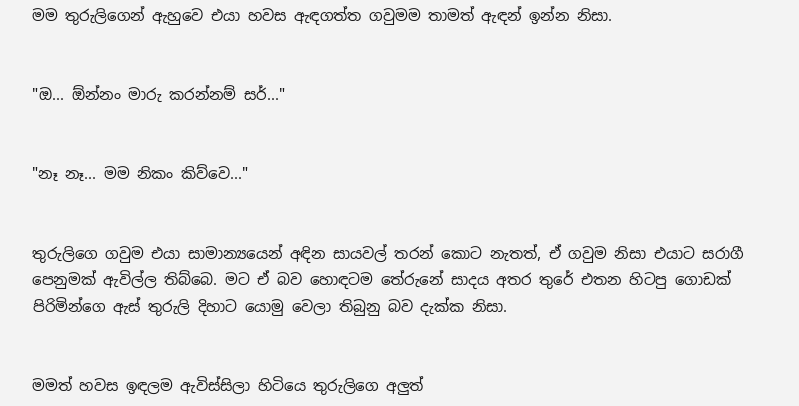මම තුරුලිගෙන් ඇහුවෙ එයා හවස ඇඳගත්ත ගවුමම තාමත් ඇඳන් ඉන්න නිසා.


"ඔ... ඕන්නං මාරු කරන්නම් සර්..."


"නෑ නෑ... මම නිකං කිව්වෙ..."


තුරුලිගෙ ගවුම එයා සාමාන්‍යයෙන් අඳින සායවල් තරන් කොට නැතත්, ඒ ගවුම නිසා එයාට සරාගී පෙනුමක් ඇවිල්ල තිබ්බෙ. මට ඒ බව හොඳටම තේරුනේ සාදය අතර තුරේ එතන හිටපු ගොඩක් පිරිමින්ගෙ ඇස් තුරුලි දිහාට යොමු වෙලා තිබුනු බව දැක්ක නිසා.


මමත් හවස ඉඳලම ඇවිස්සිලා හිටියෙ තුරුලිගෙ අලුත්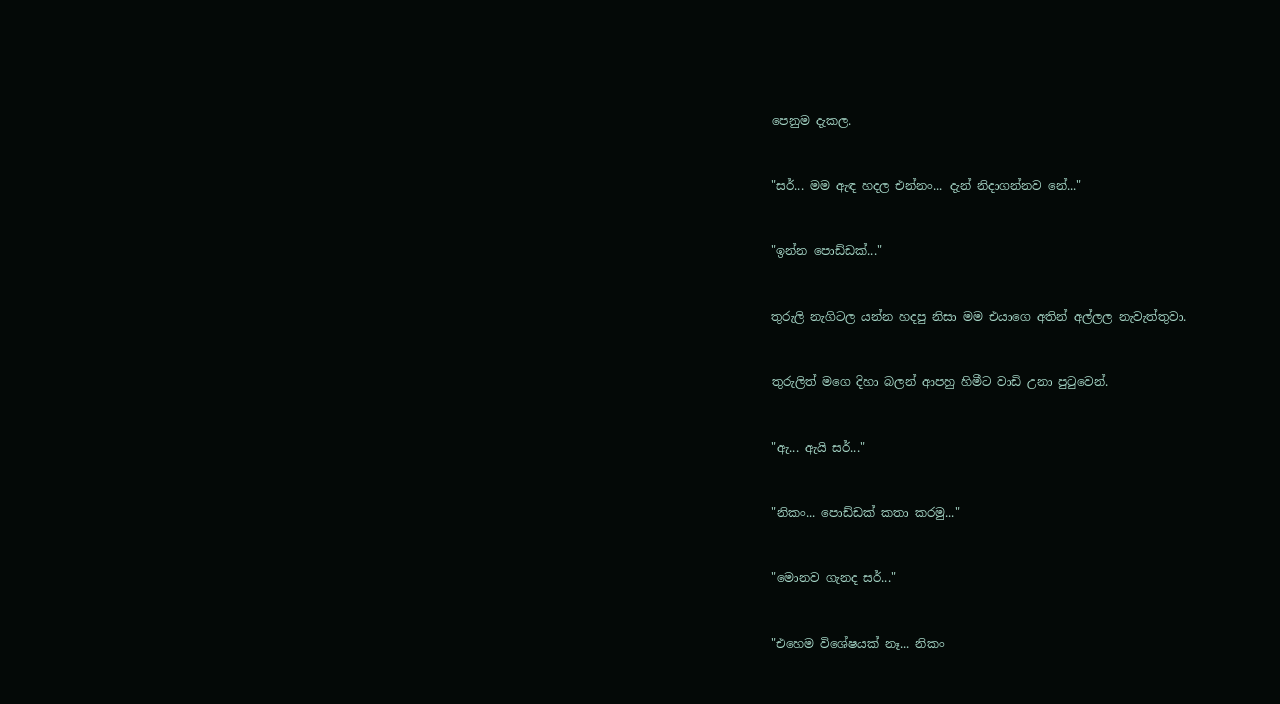පෙනුම දැකල.


"සර්... මම ඇඳ හදල එන්නං... දැන් නිදාගන්නව නේ..."


"ඉන්න පොඩ්ඩක්..."


තුරුලි නැගිටල යන්න හදපු නිසා මම එයාගෙ අතින් අල්ලල නැවැත්තුවා.


තුරුලිත් මගෙ දිහා බලන් ආපහු හිමීට වාඩි උනා පුටුවෙන්.


"ඇ... ඇයි සර්..."


"නිකං... පොඩ්ඩක් කතා කරමු..."


"මොනව ගැනද සර්..."


"එහෙම විශේෂයක් නෑ... නිකං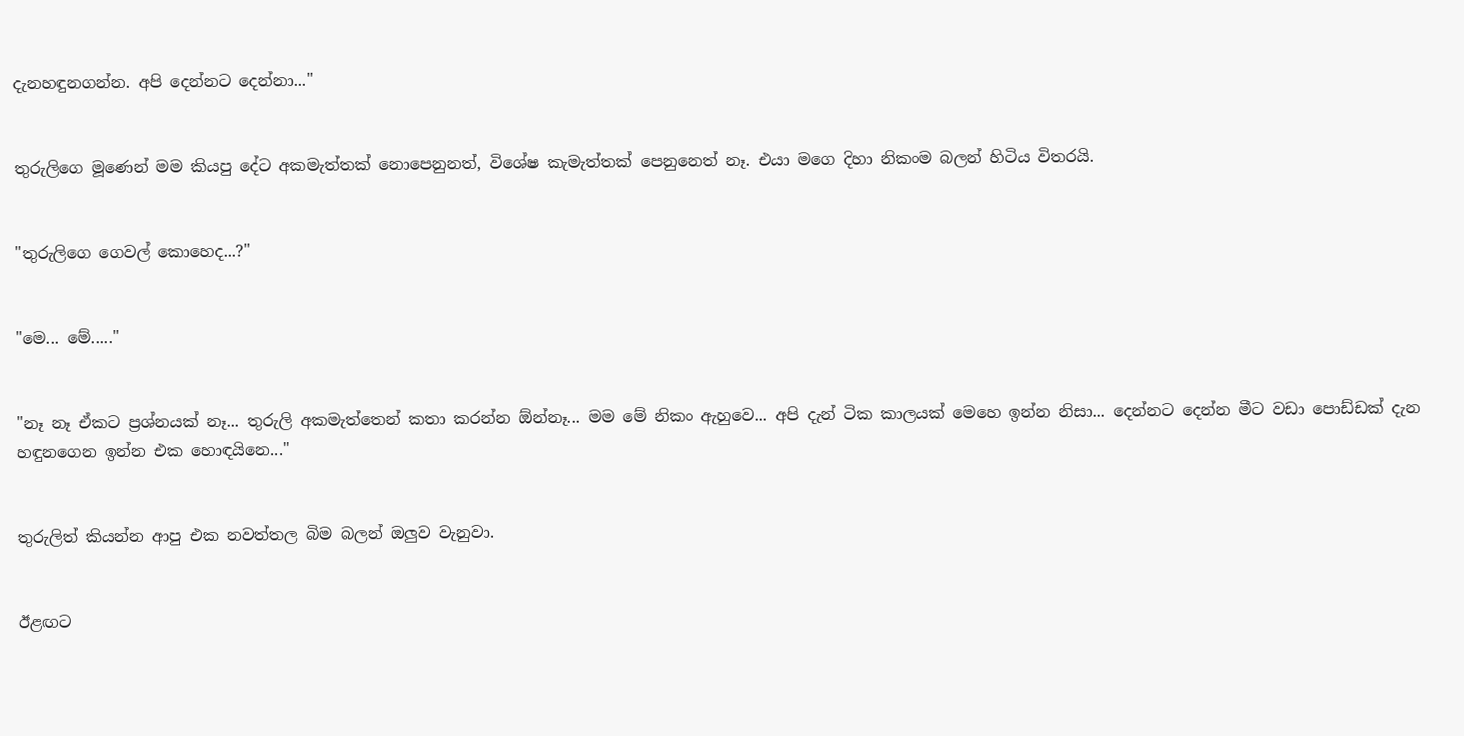දැනහඳුනගන්න. අපි දෙන්නට දෙන්නා..."


තුරුලිගෙ මූණෙන් මම කියපු දේට අකමැත්තක් නොපෙනුනත්, විශේෂ කැමැත්තක් පෙනුනෙත් නෑ. එයා මගෙ දිහා නිකංම බලන් හිටිය විතරයි.


"තුරුලිගෙ ගෙවල් කොහෙද...?"


"මෙ... මේ....."


"නෑ නෑ ඒකට ප්‍රශ්නයක් නෑ... තුරුලි අකමැත්තෙන් කතා කරන්න ඕන්නෑ... මම මේ නිකං ඇහුවෙ... අපි දැන් ටික කාලයක් මෙහෙ ඉන්න නිසා... දෙන්නට දෙන්න මීට වඩා පොඩ්ඩක් දැන හඳුනගෙන ඉන්න එක හොඳයිනෙ..."


තුරුලිත් කියන්න ආපු එක නවත්තල බිම බලන් ඔලුව වැනුවා.


ඊළඟට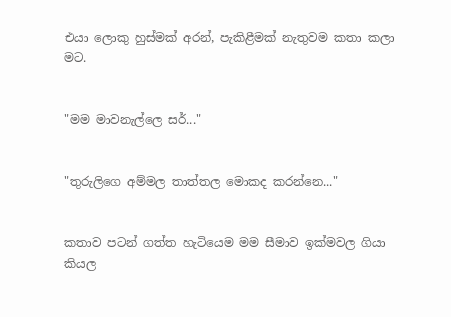එයා ලොකු හුස්මක් අරන්, පැකිළීමක් නැතුවම කතා කලා මට.


"මම මාවනැල්ලෙ සර්..."


"තුරුලිගෙ අම්මල තාත්තල මොකද කරන්නෙ..."


කතාව පටන් ගත්ත හැටියෙම මම සීමාව ඉක්මවල ගියා කියල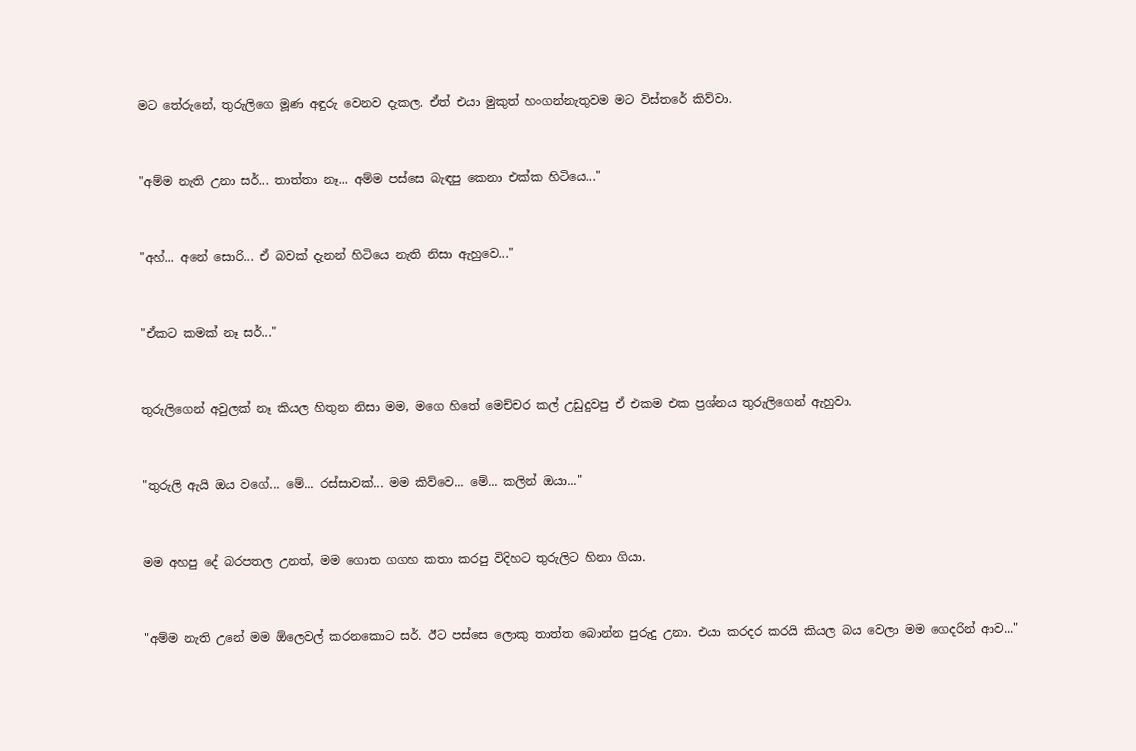මට තේරුනේ, තුරුලිගෙ මූණ අඳුරු වෙනව දැකල. ඒත් එයා මුකුත් හංගන්නැතුවම මට විස්තරේ කිව්වා.


"අම්ම නැති උනා සර්... තාත්තා නෑ... අම්ම පස්සෙ බැඳපු කෙනා එක්ක හිටියෙ..."


"අහ්... අනේ සොරි... ඒ බවක් දැනන් හිටියෙ නැති නිසා ඇහුවෙ..."


"ඒකට කමක් නෑ සර්..."


තුරුලිගෙන් අවුලක් නෑ කියල හිතුන නිසා මම, මගෙ හිතේ මෙච්චර කල් උඩුදුවපු ඒ එකම එක ප්‍රශ්නය තුරුලිගෙන් ඇහුවා.


"තුරුලි ඇයි ඔය වගේ... මේ... රස්සාවක්... මම කිව්වෙ... මේ... කලින් ඔයා..."


මම අහපු දේ බරපතල උනත්, මම ගොත ගගහ කතා කරපු විදිහට තුරුලිට හිනා ගියා.


"අම්ම නැති උනේ මම ඕලෙවල් කරනකොට සර්. ඊට පස්සෙ ලොකු තාත්ත බොන්න පුරුදු උනා. එයා කරදර කරයි කියල බය වෙලා මම ගෙදරින් ආව..."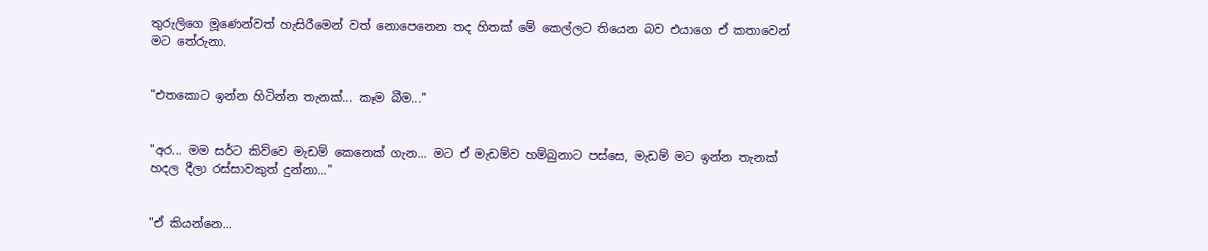තුරුලිගෙ මූණෙන්වත් හැසිරීමෙන් වත් නොපෙනෙන තද හිතක් මේ කෙල්ලට තියෙන බව එයාගෙ ඒ කතාවෙන් මට තේරුනා.


"එතකොට ඉන්න හිටින්න තැනක්... කෑම බීම..."


"අර... මම සර්ට කිව්වෙ මැඩම් කෙනෙක් ගැන... මට ඒ මැඩම්ව හම්බුනාට පස්සෙ, මැඩම් මට ඉන්න තැනක් හදල දීලා රස්සාවකුත් දුන්නා..."


"ඒ කියන්නෙ...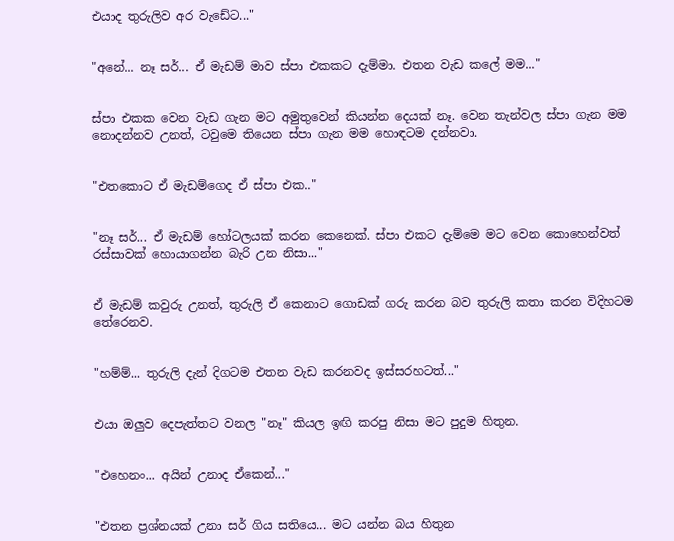එයාද තුරුලිව අර වැඩේට..."


"අනේ... නෑ සර්... ඒ මැඩම් මාව ස්පා එකකට දැම්මා. එතන වැඩ කලේ මම..."


ස්පා එකක වෙන වැඩ ගැන මට අමුතුවෙන් කියන්න දෙයක් නෑ. වෙන තැන්වල ස්පා ගැන මම නොදන්නව උනත්, ටවුමෙ තියෙන ස්පා ගැන මම හොඳටම දන්නවා.


"එතකොට ඒ මැඩම්ගෙද ඒ ස්පා එක.."


"නෑ සර්... ඒ මැඩම් හෝටලයක් කරන කෙනෙක්. ස්පා එකට දැම්මෙ මට වෙන කොහෙන්වත් රස්සාවක් හොයාගන්න බැරි උන නිසා..."


ඒ මැඩම් කවුරු උනත්, තුරුලි ඒ කෙනාට ගොඩක් ගරු කරන බව තුරුලි කතා කරන විදිහටම තේරෙනව.


"හම්ම්... තුරුලි දැන් දිගටම එතන වැඩ කරනවද ඉස්සරහටත්..."


එයා ඔලුව දෙපැත්තට වනල "නෑ" කියල ඉඟි කරපු නිසා මට පුදුම හිතුන.


"එහෙනං... අයින් උනාද ඒකෙන්..."


"එතන ප්‍රශ්නයක් උනා සර් ගිය සතියෙ... මට යන්න බය හිතුන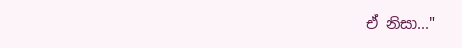ඒ නිසා..."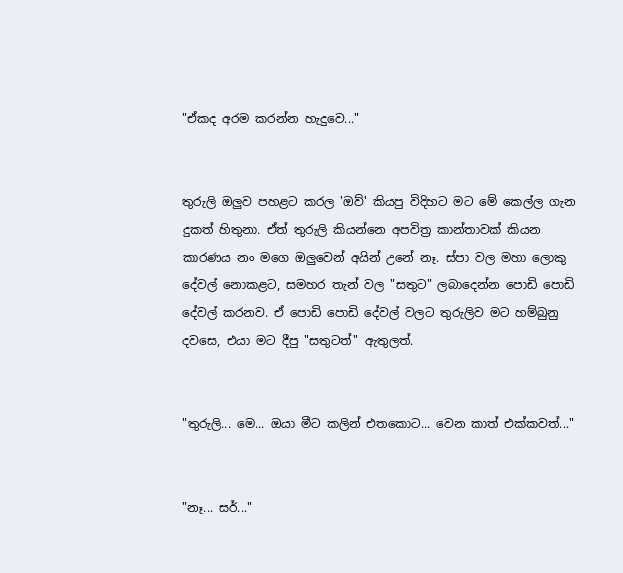"ඒකද අරම කරන්න හැදුවෙ..."


තුරුලි ඔලුව පහළට කරල 'ඔව්' කියපු විදිහට මට මේ කෙල්ල ගැන දුකත් හිතුනා. ඒත් තුරුලි කියන්නෙ අපවිත්‍ර කාන්තාවක් කියන කාරණය නං මගෙ ඔලුවෙන් අයින් උනේ නෑ. ස්පා වල මහා ලොකු දේවල් නොකළට, සමහර තැන් වල "සතුට" ලබාදෙන්න පොඩි පොඩි දේවල් කරනව. ඒ පොඩි පොඩි දේවල් වලට තුරුලිව මට හම්බුනු දවසෙ, එයා මට දීපු "සතුටත්" ඇතුලත්.


"තුරුලි... මෙ... ඔයා මීට කලින් එතකොට... වෙන කාත් එක්කවත්..."


"නෑ... සර්..."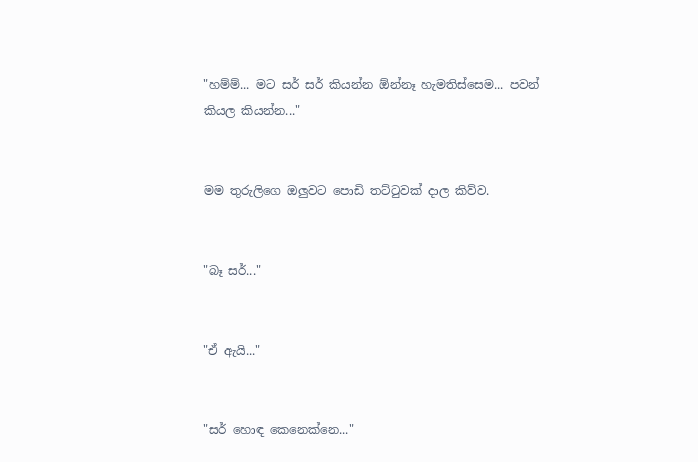"හම්ම්... මට සර් සර් කියන්න ඕන්නෑ හැමතිස්සෙම... පවන් කියල කියන්න..."


මම තුරුලිගෙ ඔලුවට පොඩි තට්ටුවක් දාල කිව්ව.


"බෑ සර්..."


"ඒ ඇයි..."


"සර් හොඳ කෙනෙක්නෙ..."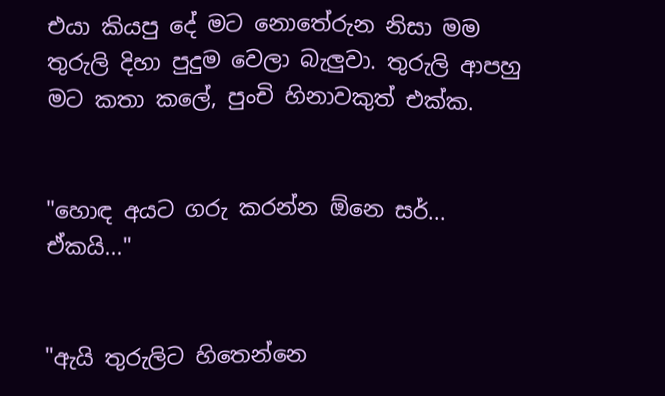එයා කියපු දේ මට නොතේරුන නිසා මම තුරුලි දිහා පුදුම වෙලා බැලුවා. තුරුලි ආපහු මට කතා කලේ, පුංචි හිනාවකුත් එක්ක.


"හොඳ අයට ගරු කරන්න ඕනෙ සර්... ඒකයි..."


"ඇයි තුරුලිට හිතෙන්නෙ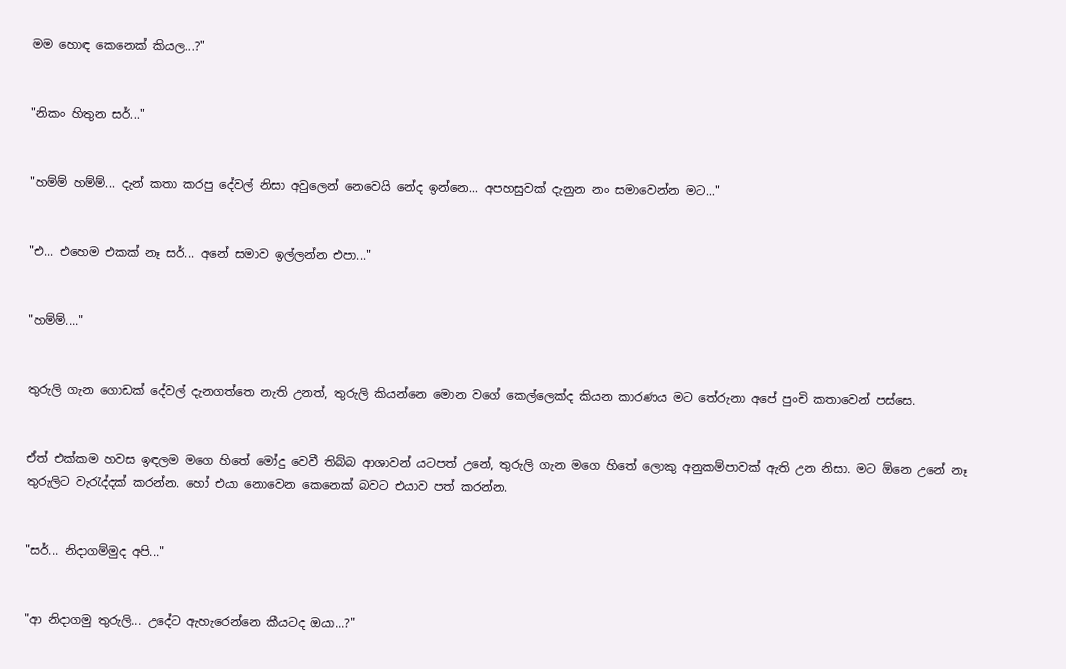මම හොඳ කෙනෙක් කියල...?"


"නිකං හිතුන සර්..."


"හම්ම් හම්ම්... දැන් කතා කරපු දේවල් නිසා අවුලෙන් නෙවෙයි නේද ඉන්නෙ... අපහසුවක් දැනුන නං සමාවෙන්න මට..."


"එ... එහෙම එකක් නෑ සර්... අනේ සමාව ඉල්ලන්න එපා..."


"හම්ම්...."


තුරුලි ගැන ගොඩක් දේවල් දැනගත්තෙ නැති උනත්, තුරුලි කියන්නෙ මොන වගේ කෙල්ලෙක්ද කියන කාරණය මට තේරුනා අපේ පුංචි කතාවෙන් පස්සෙ.


ඒත් එක්කම හවස ඉඳලම මගෙ හිතේ මෝදු වෙවී තිබ්බ ආශාවන් යටපත් උනේ, තුරුලි ගැන මගෙ හිතේ ලොකු අනුකම්පාවක් ඇති උන නිසා. මට ඕනෙ උනේ නෑ තුරුලිට වැරැද්දක් කරන්න. හෝ එයා නොවෙන කෙනෙක් බවට එයාව පත් කරන්න.


"සර්... නිදාගම්මුද අපි..."


"ආ නිදාගමු තුරුලි... උදේට ඇහැරෙන්නෙ කීයටද ඔයා...?"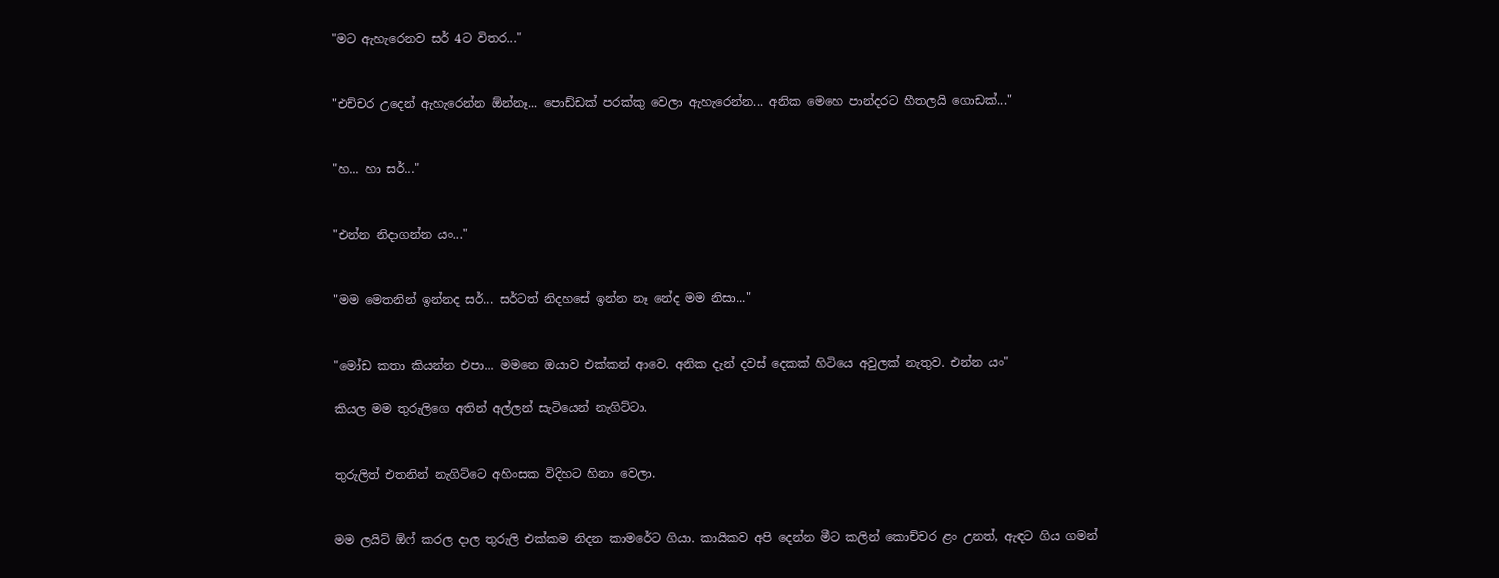"මට ඇහැරෙනව සර් 4ට විතර..."


"එච්චර උදෙන් ඇහැරෙන්න ඕන්නෑ... පොඩ්ඩක් පරක්කු වෙලා ඇහැරෙන්න... අනික මෙහෙ පාන්දරට හීතලයි ගොඩක්..."


"හ... හා සර්..."


"එන්න නිදාගන්න යං..."


"මම මෙතනින් ඉන්නද සර්... සර්ටත් නිදහසේ ඉන්න නෑ නේද මම නිසා..."


"මෝඩ කතා කියන්න එපා... මමනෙ ඔයාව එක්කන් ආවෙ. අනික දැන් දවස් දෙකක් හිටියෙ අවුලක් නැතුව. එන්න යං"

කියල මම තුරුලිගෙ අතින් අල්ලන් සැටියෙන් නැගිට්ටා.


තුරුලිත් එතනින් නැගිට්ටෙ අහිංසක විදිහට හිනා වෙලා.


මම ලයිට් ඕෆ් කරල දාල තුරුලි එක්කම නිදන කාමරේට ගියා. කායිකව අපි දෙන්න මීට කලින් කොච්චර ළං උනත්, ඇඳට ගිය ගමන්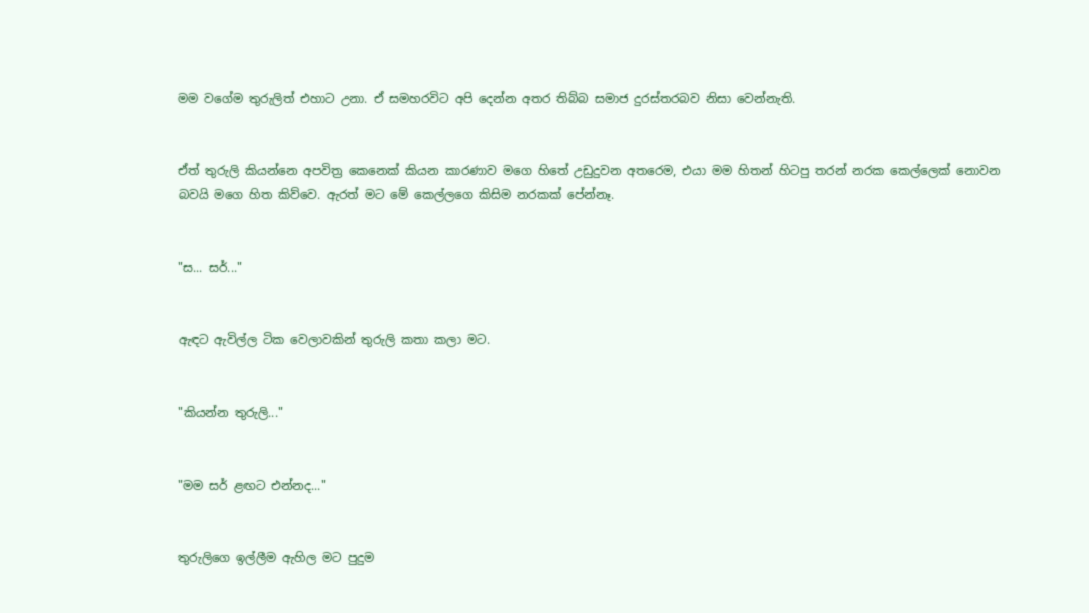මම වගේම තුරුලිත් එහාට උනා. ඒ සමහරවිට අපි දෙන්න අතර තිබ්බ සමාජ දුරස්තරබව නිසා වෙන්නැති.


ඒත් තුරුලි කියන්නෙ අපවිත්‍ර කෙනෙක් කියන කාරණාව මගෙ හිතේ උඩුදුවන අතරෙම, එයා මම හිතන් හිටපු තරන් නරක කෙල්ලෙක් නොවන බවයි මගෙ හිත කිව්වෙ. ඇරත් මට මේ කෙල්ලගෙ කිසිම නරකක් පේන්නෑ.


"ස... සර්..."


ඇඳට ඇවිල්ල ටික වෙලාවකින් තුරුලි කතා කලා මට.


"කියන්න තුරුලි..."


"මම සර් ළඟට එන්නද..."


තුරුලිගෙ ඉල්ලීම ඇහිල මට පුදුම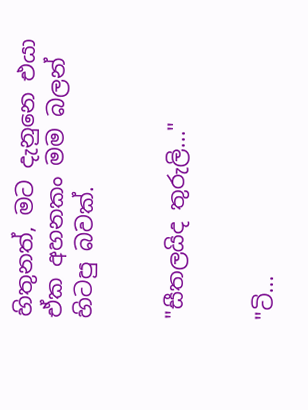හිතුනත්, මට දැනුනෙ එයා ඒක අහනකං මම බලන් හිටපු බවක්.


"සීතලයිද තුරුලි..."


"ටි...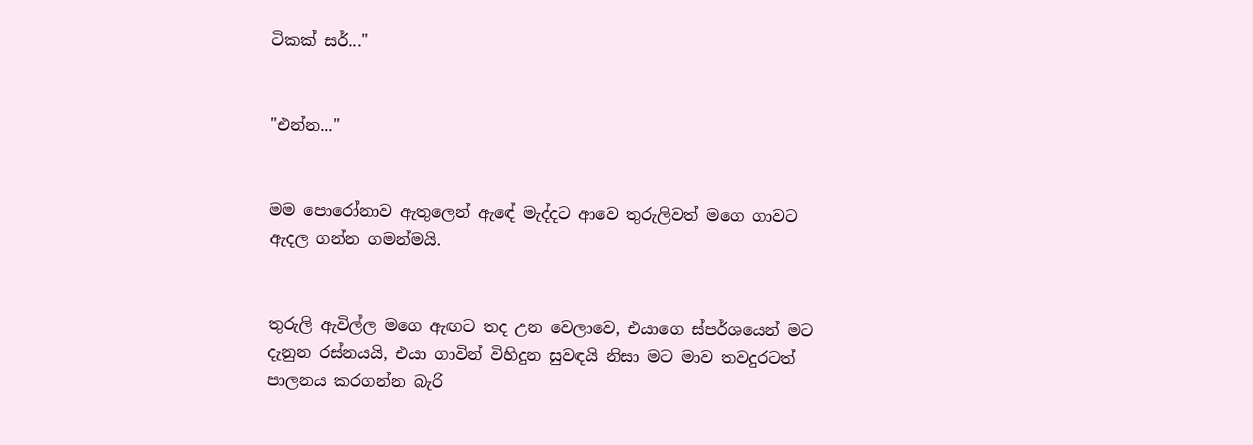ටිකක් සර්..."


"එන්න..."


මම පොරෝනාව ඇතුලෙන් ඇඳේ මැද්දට ආවෙ තුරුලිවත් මගෙ ගාවට ඇදල ගන්න ගමන්මයි.


තුරුලි ඇවිල්ල මගෙ ඇඟට තද උන වෙලාවෙ, එයාගෙ ස්පර්ශයෙන් මට දැනුන රස්නයයි, එයා ගාවින් විහිදුන සුවඳයි නිසා මට මාව තවදුරටත් පාලනය කරගන්න බැරි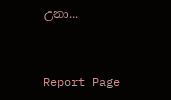උනා...


Report Page